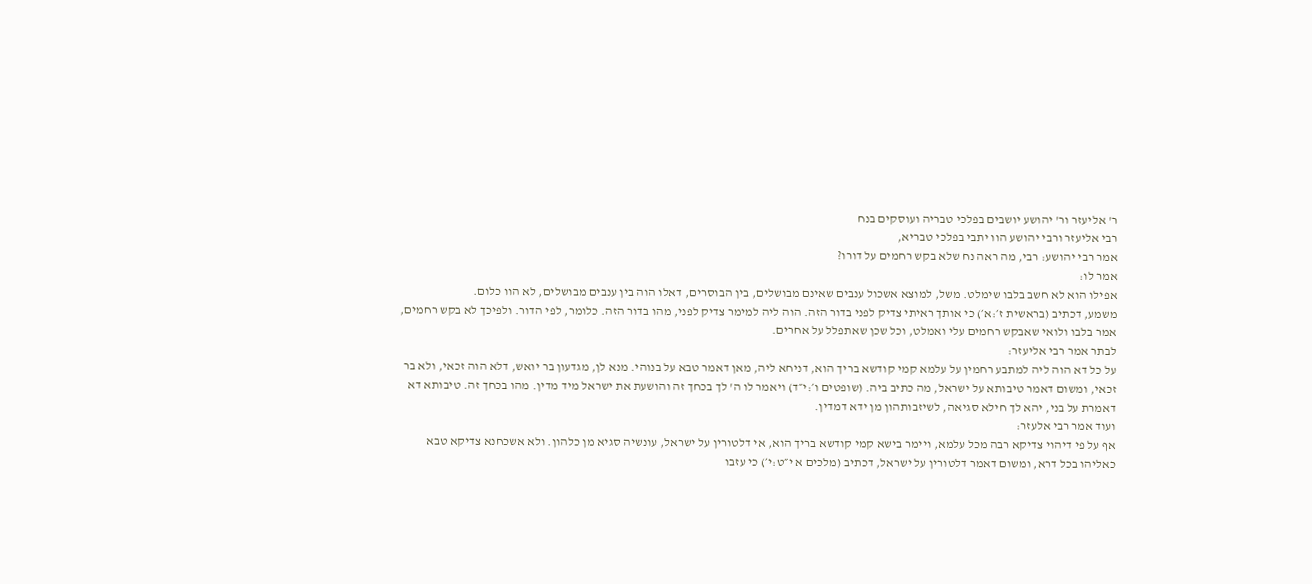ר' אליעזר ור' יהושע יושבים בפלכי טבריה ועוסקים בנח
רבי אליעזר ורבי יהושע הוו יתבי בפלכי טבריא,
אמר רבי יהושע: רבי, מה ראה נח שלא בקש רחמים על דורו?
אמר לו:
אפילו הוא לא חשב בלבו שימלט. משל, למוצא אשכול ענבים שאינם מבושלים, בין הבוסרים, דאלו הוה בין ענבים מבושלים, לא הוו כלום.
משמע, דכתיב (בראשית ז׳:א׳) כי אותך ראיתי צדיק לפני בדור הזה. הוה ליה למימר צדיק לפני, מהו בדור הזה. כלומר, לפי הדור. ולפיכך לא בקש רחמים, אמר בלבו ולואי שאבקש רחמים עלי ואמלט, וכל שכן שאתפלל על אחרים.
לבתר אמר רבי אליעזר:
על כל דא הוה ליה למתבע רחמין על עלמא קמי קודשא בריך הוא, דניחא ליה, מאן דאמר טבא על בנוהי. מנא לן, מגדעון בר יואש, דלא הוה זכאי, ולא בר זכאי, ומשום דאמר טיבותא על ישראל, מה כתיב ביה. (שופטים ו׳:י״ד) ויאמר לו ה' לך בכחך זה והושעת את ישראל מיד מדין. מהו בכחך זה. טיבותא דא דאמרת על בני, יהא לך חילא סגיאה, לשיזבותהון מן ידא דמדין.
ועוד אמר רבי אלעזר:
אף על פי דיהוי צדיקא רבה מכל עלמא, ויימר בישא קמי קודשא בריך הוא, אי דלטורין על ישראל, עונשיה סגיא מן כלהון. ולא אשכחנא צדיקא טבא כאליהו בכל דרא, ומשום דאמר דלטורין על ישראל, דכתיב (מלכים א י״ט:י׳) כי עזבו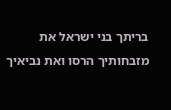בריתך בני ישראל את מזבחותיך הרסו ואת נביאיך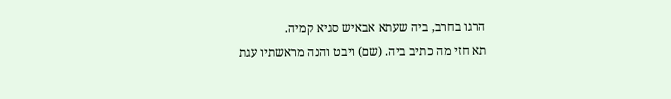הרגו בחרב, ביה שעתא אבאיש סגיא קמיה.
תא חזי מה כתיב ביה. (שם) ויבט והנה מראשתיו עגת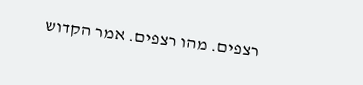רצפים. מהו רצפים. אמר הקדוש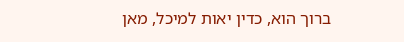ברוך הוא, כדין יאות למיכל, מאן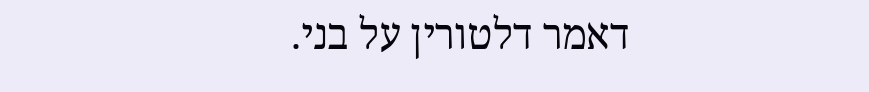דאמר דלטורין על בני.